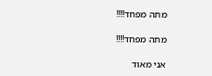מתה מפחד!!!!

מתה מפחד!!!!

אני מאוד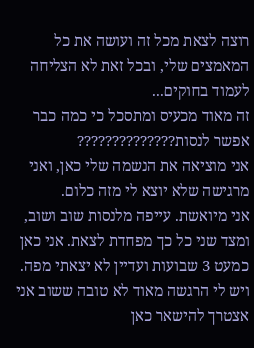רוצה לצאת מכל זה ועושה את כל המאמצים שלי, ובכל זאת לא הצליחה לעמוד בחוקים...
זה מאוד מכעיס ומתסכל כי כמה כבר אפשר לנסות??????????????
אני מוציאה את הנשמה שלי כאן, ואני מרגישה שלא יוצא לי מזה כלום.
אני מיואשת. עייפה מלנסות שוב ושוב, ומצד שני כל כך מפחדת לצאת. אני כאן כמעט 3 שבועות ועדיין לא יצאתי מפה.
ויש לי הרגשה מאוד לא טובה ששוב אני אצטרך להישאר כאן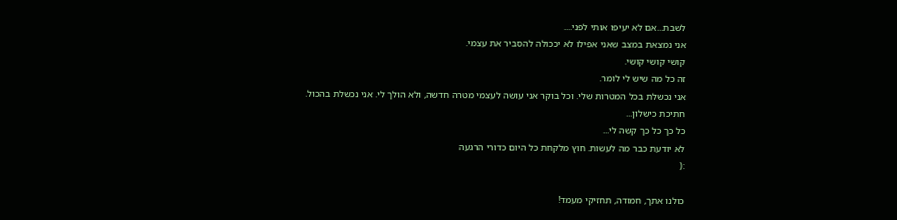לשבת...אם לא יעיפו אותי לפני....
אני נמצאת במצב שאני אפילו לא יככולה להסביר את עצמי.
קושי קושי קושי.
זה כל מה שיש לי לומר.
אני נכשלת בכל המטרות שלי. וכל בוקר אני עושה לעצמי מטרה חדשה, ולא הולך לי. אני נכשלת בהכול.
חתיכת כישלון...
כל כך כל כך קשה לי...
לא יודעת כבר מה לעשות. חוץ מלקחת כל היום כדורי הרגעה
:(

כולנו אתך, חמודה, תחזיקי מעמד!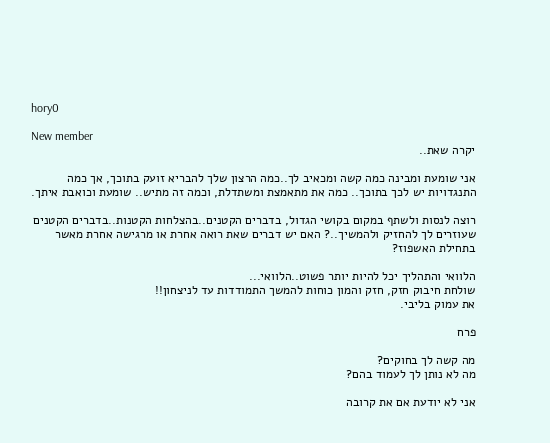hory0

New member
יקרה שאת..

אני שומעת ומבינה כמה קשה ומכאיב לך..כמה הרצון שלך להבריא זועק בתוכך, אך כמה התנגדויות יש לכך בתוכך.. כמה את מתאמצת ומשתדלת, וכמה זה מתיש.. שומעת וכואבת איתך.

רוצה לנסות ולשתף במקום בקושי הגדול, בדברים הקטנים..בהצלחות הקטנות..בדברים הקטנים שעוזרים לך להחזיק ולהמשיך..? האם יש דברים שאת רואה אחרת או מרגישה אחרת מאשר בתחילת האשפוז?

הלוואי והתהליך יכל להיות יותר פשוט..הלוואי...
שולחת חיבוק חזק, חזק והמון כוחות להמשך התמודדות עד לניצחון!!
את עמוק בליבי.

פרח

מה קשה לך בחוקים?
מה לא נותן לך לעמוד בהם?

אני לא יודעת אם את קרובה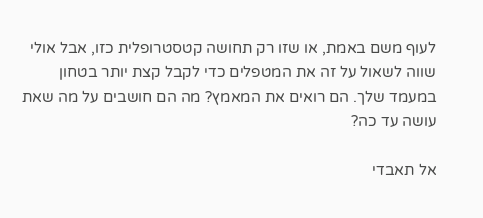לעוף משם באמת, או שזו רק תחושה קטסטרופלית כזו, אבל אולי שווה לשאול על זה את המטפלים כדי לקבל קצת יותר בטחון במעמד שלך. הם רואים את המאמץ? מה הם חושבים על מה שאת עושה עד כה?

אל תאבדי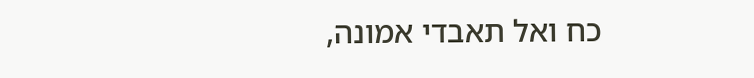כח ואל תאבדי אמונה,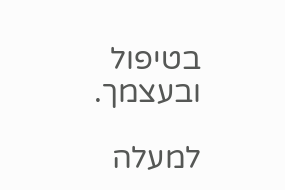בטיפול ובעצמך.

למעלה